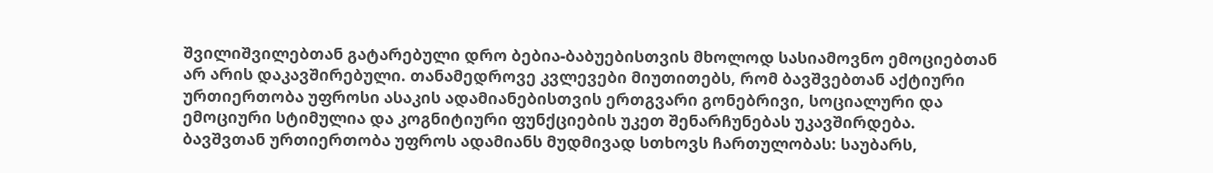შვილიშვილებთან გატარებული დრო ბებია-ბაბუებისთვის მხოლოდ სასიამოვნო ემოციებთან არ არის დაკავშირებული. თანამედროვე კვლევები მიუთითებს, რომ ბავშვებთან აქტიური ურთიერთობა უფროსი ასაკის ადამიანებისთვის ერთგვარი გონებრივი, სოციალური და ემოციური სტიმულია და კოგნიტიური ფუნქციების უკეთ შენარჩუნებას უკავშირდება.
ბავშვთან ურთიერთობა უფროს ადამიანს მუდმივად სთხოვს ჩართულობას: საუბარს,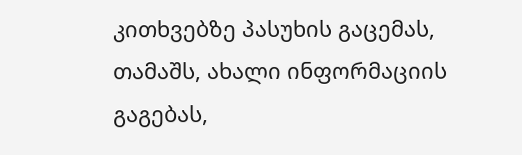კითხვებზე პასუხის გაცემას, თამაშს, ახალი ინფორმაციის გაგებას,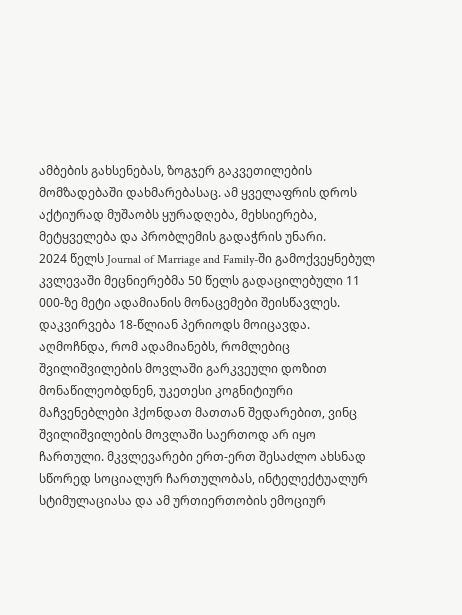ამბების გახსენებას, ზოგჯერ გაკვეთილების მომზადებაში დახმარებასაც. ამ ყველაფრის დროს აქტიურად მუშაობს ყურადღება, მეხსიერება, მეტყველება და პრობლემის გადაჭრის უნარი.
2024 წელს Journal of Marriage and Family-ში გამოქვეყნებულ კვლევაში მეცნიერებმა 50 წელს გადაცილებული 11 000-ზე მეტი ადამიანის მონაცემები შეისწავლეს. დაკვირვება 18-წლიან პერიოდს მოიცავდა.
აღმოჩნდა, რომ ადამიანებს, რომლებიც შვილიშვილების მოვლაში გარკვეული დოზით მონაწილეობდნენ, უკეთესი კოგნიტიური მაჩვენებლები ჰქონდათ მათთან შედარებით, ვინც შვილიშვილების მოვლაში საერთოდ არ იყო ჩართული. მკვლევარები ერთ-ერთ შესაძლო ახსნად სწორედ სოციალურ ჩართულობას, ინტელექტუალურ სტიმულაციასა და ამ ურთიერთობის ემოციურ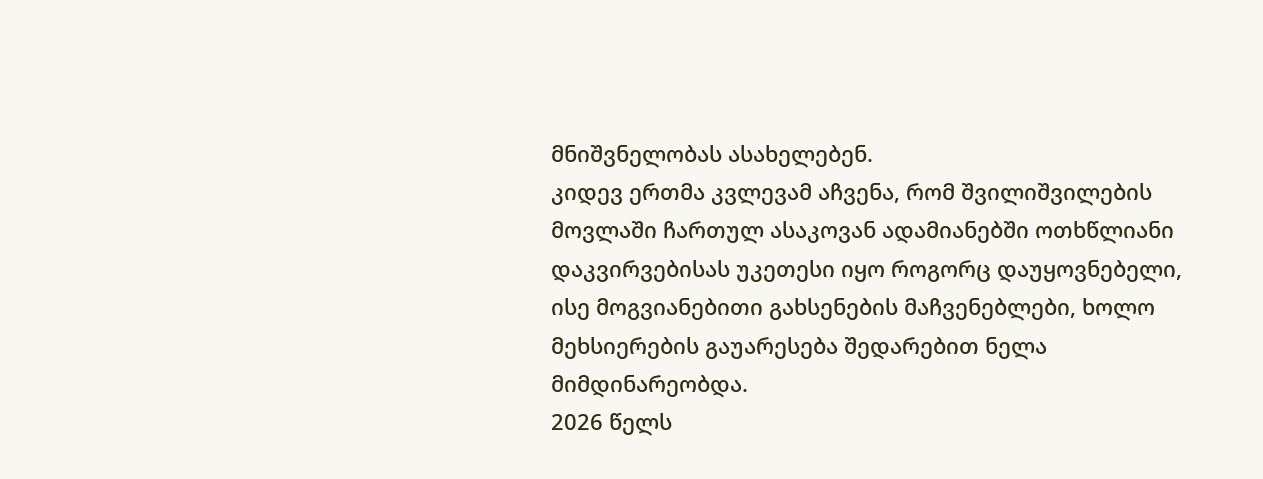მნიშვნელობას ასახელებენ.
კიდევ ერთმა კვლევამ აჩვენა, რომ შვილიშვილების მოვლაში ჩართულ ასაკოვან ადამიანებში ოთხწლიანი დაკვირვებისას უკეთესი იყო როგორც დაუყოვნებელი, ისე მოგვიანებითი გახსენების მაჩვენებლები, ხოლო მეხსიერების გაუარესება შედარებით ნელა მიმდინარეობდა.
2026 წელს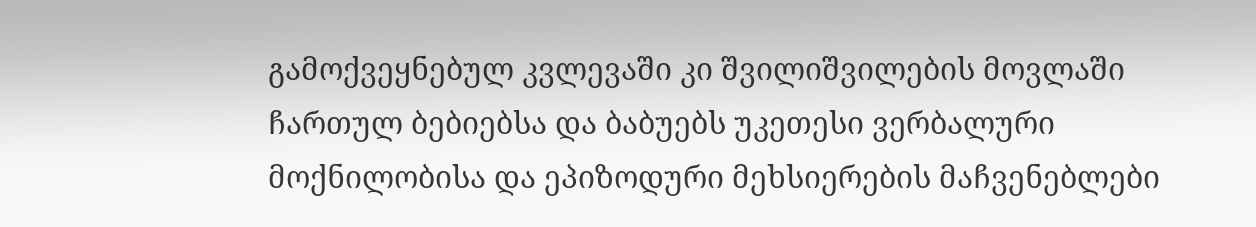გამოქვეყნებულ კვლევაში კი შვილიშვილების მოვლაში ჩართულ ბებიებსა და ბაბუებს უკეთესი ვერბალური მოქნილობისა და ეპიზოდური მეხსიერების მაჩვენებლები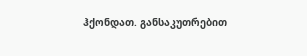ჰქონდათ. განსაკუთრებით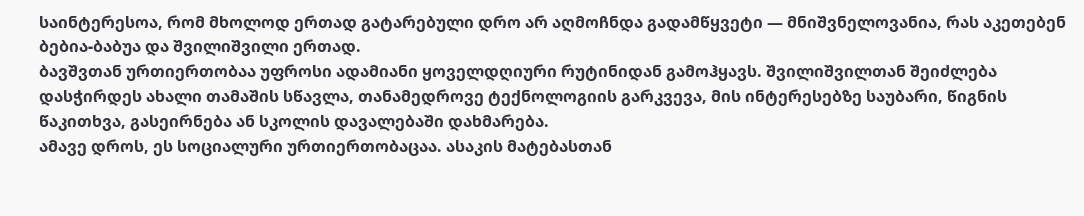საინტერესოა, რომ მხოლოდ ერთად გატარებული დრო არ აღმოჩნდა გადამწყვეტი — მნიშვნელოვანია, რას აკეთებენ ბებია-ბაბუა და შვილიშვილი ერთად.
ბავშვთან ურთიერთობაა უფროსი ადამიანი ყოველდღიური რუტინიდან გამოჰყავს. შვილიშვილთან შეიძლება დასჭირდეს ახალი თამაშის სწავლა, თანამედროვე ტექნოლოგიის გარკვევა, მის ინტერესებზე საუბარი, წიგნის წაკითხვა, გასეირნება ან სკოლის დავალებაში დახმარება.
ამავე დროს, ეს სოციალური ურთიერთობაცაა. ასაკის მატებასთან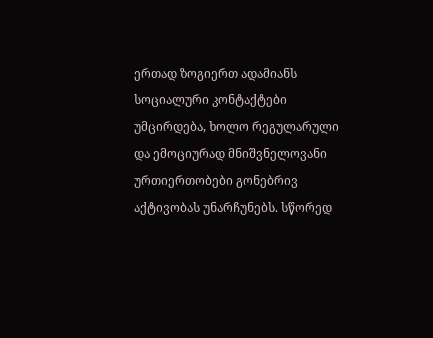ერთად ზოგიერთ ადამიანს სოციალური კონტაქტები უმცირდება, ხოლო რეგულარული და ემოციურად მნიშვნელოვანი ურთიერთობები გონებრივ აქტივობას უნარჩუნებს. სწორედ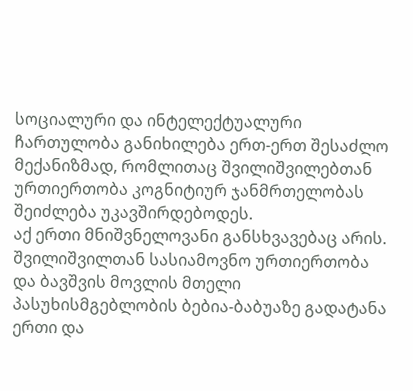სოციალური და ინტელექტუალური ჩართულობა განიხილება ერთ-ერთ შესაძლო მექანიზმად, რომლითაც შვილიშვილებთან ურთიერთობა კოგნიტიურ ჯანმრთელობას შეიძლება უკავშირდებოდეს.
აქ ერთი მნიშვნელოვანი განსხვავებაც არის. შვილიშვილთან სასიამოვნო ურთიერთობა და ბავშვის მოვლის მთელი პასუხისმგებლობის ბებია-ბაბუაზე გადატანა ერთი და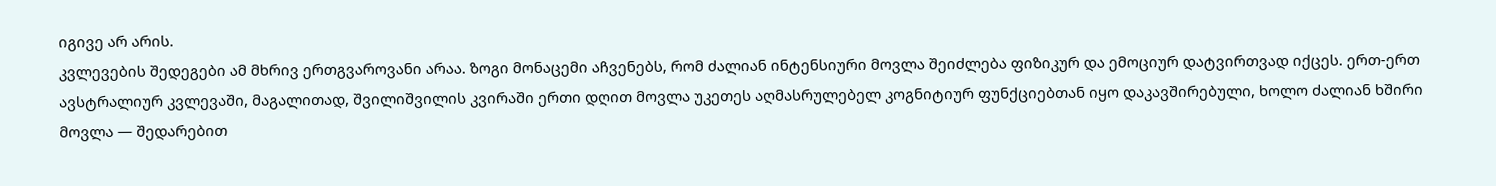იგივე არ არის.
კვლევების შედეგები ამ მხრივ ერთგვაროვანი არაა. ზოგი მონაცემი აჩვენებს, რომ ძალიან ინტენსიური მოვლა შეიძლება ფიზიკურ და ემოციურ დატვირთვად იქცეს. ერთ-ერთ ავსტრალიურ კვლევაში, მაგალითად, შვილიშვილის კვირაში ერთი დღით მოვლა უკეთეს აღმასრულებელ კოგნიტიურ ფუნქციებთან იყო დაკავშირებული, ხოლო ძალიან ხშირი მოვლა — შედარებით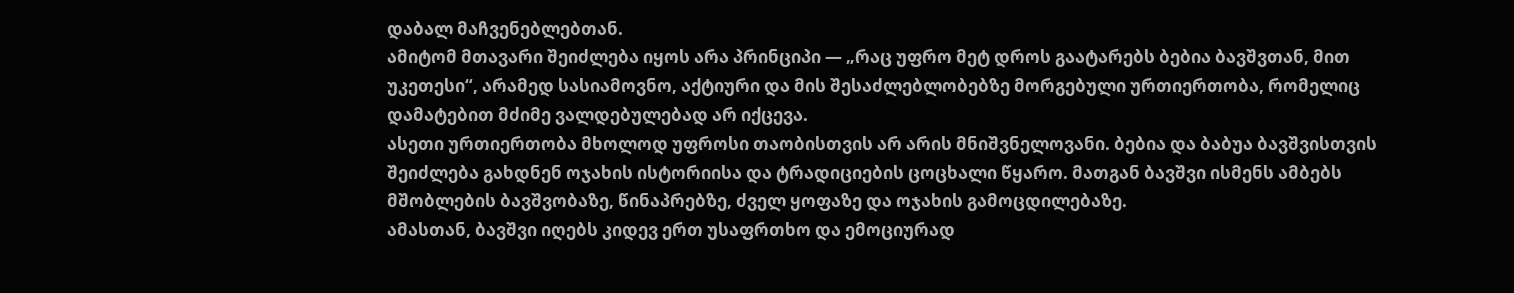დაბალ მაჩვენებლებთან.
ამიტომ მთავარი შეიძლება იყოს არა პრინციპი — „რაც უფრო მეტ დროს გაატარებს ბებია ბავშვთან, მით უკეთესი“, არამედ სასიამოვნო, აქტიური და მის შესაძლებლობებზე მორგებული ურთიერთობა, რომელიც დამატებით მძიმე ვალდებულებად არ იქცევა.
ასეთი ურთიერთობა მხოლოდ უფროსი თაობისთვის არ არის მნიშვნელოვანი. ბებია და ბაბუა ბავშვისთვის შეიძლება გახდნენ ოჯახის ისტორიისა და ტრადიციების ცოცხალი წყარო. მათგან ბავშვი ისმენს ამბებს მშობლების ბავშვობაზე, წინაპრებზე, ძველ ყოფაზე და ოჯახის გამოცდილებაზე.
ამასთან, ბავშვი იღებს კიდევ ერთ უსაფრთხო და ემოციურად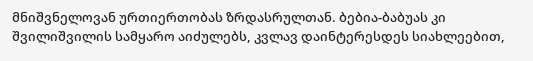მნიშვნელოვან ურთიერთობას ზრდასრულთან. ბებია-ბაბუას კი შვილიშვილის სამყარო აიძულებს, კვლავ დაინტერესდეს სიახლეებით,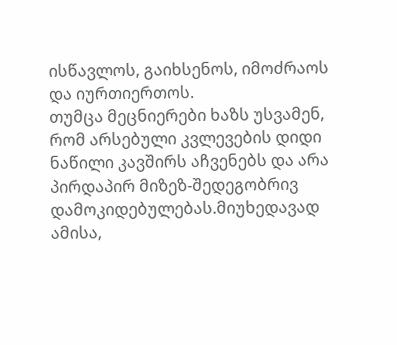ისწავლოს, გაიხსენოს, იმოძრაოს და იურთიერთოს.
თუმცა მეცნიერები ხაზს უსვამენ, რომ არსებული კვლევების დიდი ნაწილი კავშირს აჩვენებს და არა პირდაპირ მიზეზ-შედეგობრივ დამოკიდებულებას.მიუხედავად ამისა,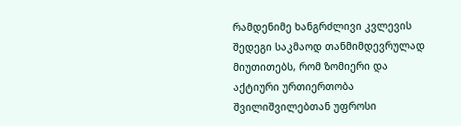რამდენიმე ხანგრძლივი კვლევის შედეგი საკმაოდ თანმიმდევრულად მიუთითებს, რომ ზომიერი და აქტიური ურთიერთობა შვილიშვილებთან უფროსი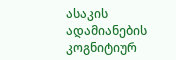ასაკის ადამიანების კოგნიტიურ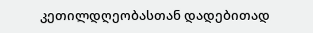კეთილდღეობასთან დადებითად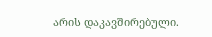არის დაკავშირებული.